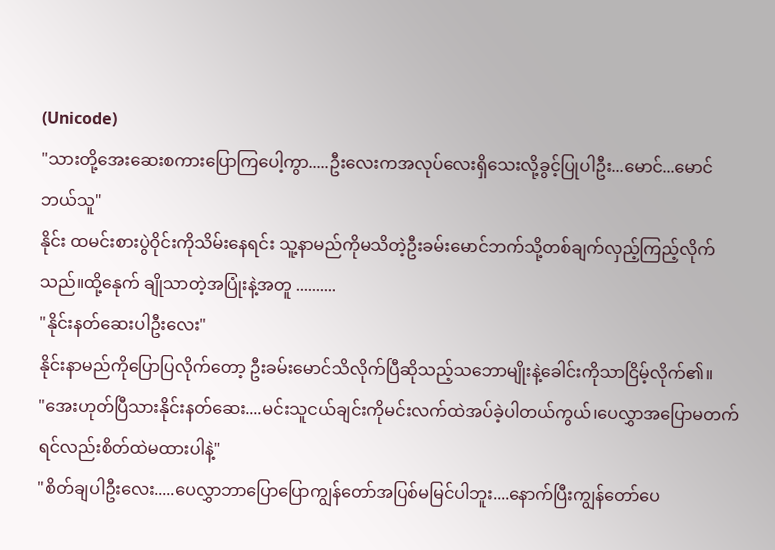(Unicode)
"သားတို့အေးဆေးစကားပြောကြပေါ့ကွာ.....ဦးလေးကအလုပ်လေးရှိသေးလို့ခွင့်ပြုပါဦး...မောင်...မောင်ဘယ်သူ"
နိုင်း ထမင်းစားပွဲဝိုင်းကိုသိမ်းနေရင်း သူ့နာမည်ကိုမသိတဲ့ဦးခမ်းမောင်ဘက်သို့တစ်ချက်လှည့်ကြည့်လိုက်သည်။ထို့နေုက် ချိုသာတဲ့အပြုံးနဲ့အတူ ..........
"နိုင်းနတ်ဆေးပါဦးလေး"
နိုင်းနာမည်ကိုပြောပြလိုက်တော့ ဦးခမ်းမောင်သိလိုက်ပြီဆိုသည့်သဘောမျိုးနဲ့ခေါင်းကိုသာငြိမ့်လိုက်၏။
"အေးဟုတ်ပြီသားနိုင်းနတ်ဆေး....မင်းသူငယ်ချင်းကိုမင်းလက်ထဲအပ်ခဲ့ပါတယ်ကွယ်၊ပေလွှာအပြောမတက်ရင်လည်းစိတ်ထဲမထားပါနဲ့"
"စိတ်ချပါဦးလေး.....ပေလွှာဘာပြောပြောကျွန်တော်အပြစ်မမြင်ပါဘူး....နောက်ပြီးကျွန်တော်ပေ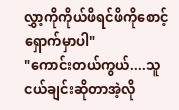လွှာ့ကိုကိုယ်ဖိရင်ဖိကိုစောင့်ရှောက်မှာပါ"
"ကောင်းတယ်ကွယ်....သူငယ်ချင်းဆိုတာအဲ့လို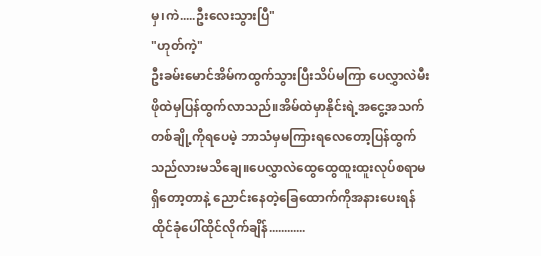မှ၊ကဲ.....ဦးလေးသွားပြီ"
"ဟုတ်ကဲ့"
ဦးခမ်းမောင်အိမ်ကထွက်သွားပြီးသိပ်မကြာ ပေလွှာလဲမီးဖိုထဲမှပြန်ထွက်လာသည်။အိမ်ထဲမှာနိုင်းရဲ့အငွေ့အသက်တစ်ချို့ကိုရပေမဲ့ ဘာသံမှမကြားရလေတော့ပြန်ထွက်သည်လားမသိချေ။ပေလွှာလဲထွေထွေထူးထူးလုပ်စရာမရှိတော့တာနဲ့ ညောင်းနေတဲ့ခြေထောက်ကိုအနားပေးရန်ထိုင်ခုံပေါ်ထိုင်လိုက်ချိန်............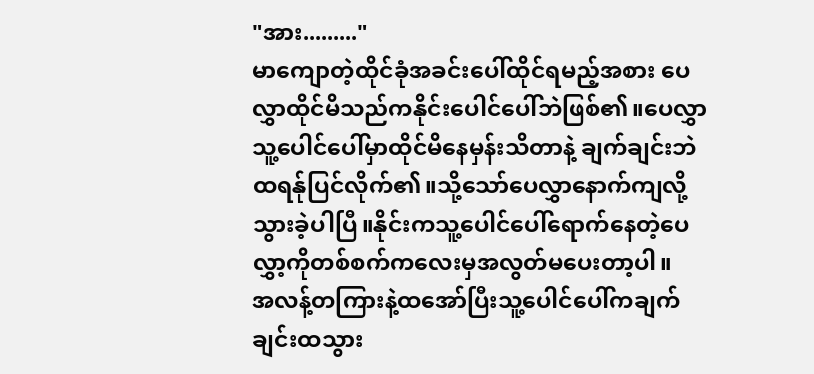"အား........."
မာကျောတဲ့ထိုင်ခုံအခင်းပေါ်ထိုင်ရမည့်အစား ပေလွှာထိုင်မိသည်ကနိုင်းပေါင်ပေါ်ဘဲဖြစ်၏။ပေလွှာသူ့ပေါင်ပေါ်မှာထိုင်မိနေမှန်းသိတာနဲ့ ချက်ချင်းဘဲထရန်ုပြင်လိုက်၏။သို့သော်ပေလွှာနောက်ကျလို့သွားခဲ့ပါပြီ။နိုင်းကသူ့ပေါင်ပေါ်ရောက်နေတဲ့ပေလွှာ့ကိုတစ်စက်ကလေးမှအလွတ်မပေးတာ့ပါ။
အလန့်တကြားနဲ့ထအော်ပြီးသူ့ပေါင်ပေါ်ကချက်ချင်းထသွား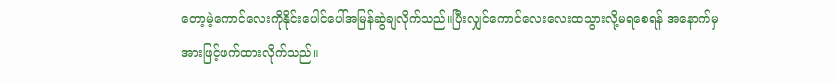တော့မဲ့ကောင်လေးကိုနိုင်းပေါင်ပေါ်အမြန်ဆွဲချလိုက်သည်။ပြီးလျှင်ကောင်လေးလေးထသွားလို့မရစေရန် အနောက်မှအားဖြင့်ဖက်ထားလိုက်သည်။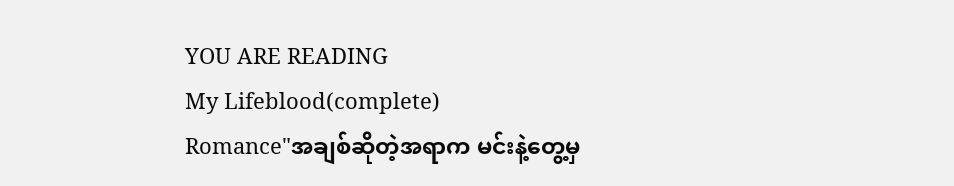YOU ARE READING
My Lifeblood(complete)
Romance"အချစ်ဆိုတဲ့အရာက မင်းနဲ့တွေ့မှ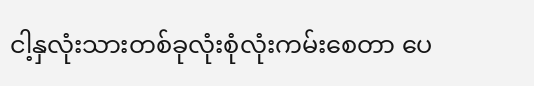ငါ့နှလုံးသားတစ်ခုလုံးစုံလုံးကမ်းစေတာ ပေ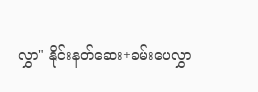လွှာ" နိုင်းနတ်ဆေး+ခမ်းပေလွှာ